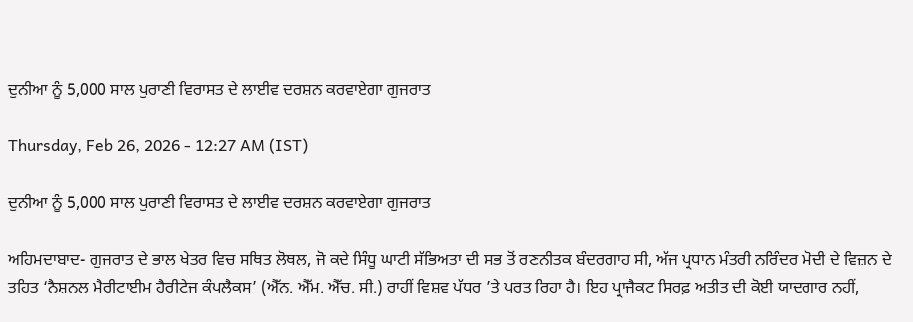ਦੁਨੀਆ ਨੂੰ 5,000 ਸਾਲ ਪੁਰਾਣੀ ਵਿਰਾਸਤ ਦੇ ਲਾਈਵ ਦਰਸ਼ਨ ਕਰਵਾਏਗਾ ਗੁਜਰਾਤ

Thursday, Feb 26, 2026 - 12:27 AM (IST)

ਦੁਨੀਆ ਨੂੰ 5,000 ਸਾਲ ਪੁਰਾਣੀ ਵਿਰਾਸਤ ਦੇ ਲਾਈਵ ਦਰਸ਼ਨ ਕਰਵਾਏਗਾ ਗੁਜਰਾਤ

ਅਹਿਮਦਾਬਾਦ- ਗੁਜਰਾਤ ਦੇ ਭਾਲ ਖੇਤਰ ਵਿਚ ਸਥਿਤ ਲੋਥਲ, ਜੋ ਕਦੇ ਸਿੰਧੂ ਘਾਟੀ ਸੱਭਿਅਤਾ ਦੀ ਸਭ ਤੋਂ ਰਣਨੀਤਕ ਬੰਦਰਗਾਹ ਸੀ, ਅੱਜ ਪ੍ਰਧਾਨ ਮੰਤਰੀ ਨਰਿੰਦਰ ਮੋਦੀ ਦੇ ਵਿਜ਼ਨ ਦੇ ਤਹਿਤ ‘ਨੈਸ਼ਨਲ ਮੈਰੀਟਾਈਮ ਹੈਰੀਟੇਜ ਕੰਪਲੈਕਸ’ (ਐੱਨ. ਐੱਮ. ਐੱਚ. ਸੀ.) ਰਾਹੀਂ ਵਿਸ਼ਵ ਪੱਧਰ ’ਤੇ ਪਰਤ ਰਿਹਾ ਹੈ। ਇਹ ਪ੍ਰਾਜੈਕਟ ਸਿਰਫ਼ ਅਤੀਤ ਦੀ ਕੋਈ ਯਾਦਗਾਰ ਨਹੀਂ,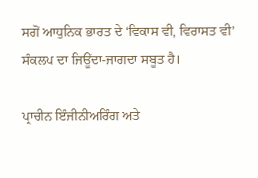ਸਗੋਂ ਆਧੁਨਿਕ ਭਾਰਤ ਦੇ ‘ਵਿਕਾਸ ਵੀ, ਵਿਰਾਸਤ ਵੀ’ ਸੰਕਲਪ ਦਾ ਜਿਊਂਦਾ-ਜਾਗਦਾ ਸਬੂਤ ਹੈ।

ਪ੍ਰਾਚੀਨ ਇੰਜੀਨੀਅਰਿੰਗ ਅਤੇ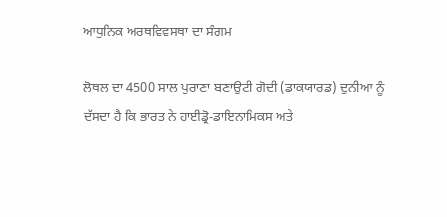ਆਧੁਨਿਕ ਅਰਥਵਿਵਸਥਾ ਦਾ ਸੰਗਮ

ਲੋਥਲ ਦਾ 4500 ਸਾਲ ਪੁਰਾਣਾ ਬਣਾਉਟੀ ਗੋਦੀ (ਡਾਕਯਾਰਡ) ਦੁਨੀਆ ਨੂੰ ਦੱਸਦਾ ਹੈ ਕਿ ਭਾਰਤ ਨੇ ਹਾਈਡ੍ਰੋ-ਡਾਇਨਾਮਿਕਸ ਅਤੇ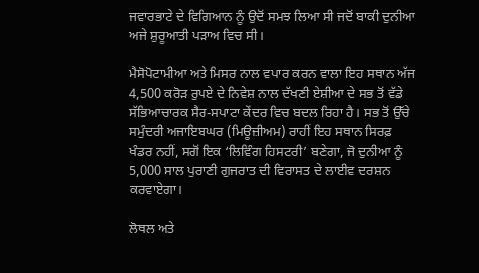ਜਵਾਰਭਾਟੇ ਦੇ ਵਿਗਿਆਨ ਨੂੰ ਉਦੋਂ ਸਮਝ ਲਿਆ ਸੀ ਜਦੋਂ ਬਾਕੀ ਦੁਨੀਆ ਅਜੇ ਸ਼ੁਰੂਆਤੀ ਪੜਾਅ ਵਿਚ ਸੀ।

ਮੈਸੋਪੋਟਾਮੀਆ ਅਤੇ ਮਿਸਰ ਨਾਲ ਵਪਾਰ ਕਰਨ ਵਾਲਾ ਇਹ ਸਥਾਨ ਅੱਜ 4,500 ਕਰੋੜ ਰੁਪਏ ਦੇ ਨਿਵੇਸ਼ ਨਾਲ ਦੱਖਣੀ ਏਸ਼ੀਆ ਦੇ ਸਭ ਤੋਂ ਵੱਡੇ ਸੱਭਿਆਚਾਰਕ ਸੈਰ-ਸਪਾਟਾ ਕੇਂਦਰ ਵਿਚ ਬਦਲ ਰਿਹਾ ਹੈ। ਸਭ ਤੋਂ ਉੱਚੇ ਸਮੁੰਦਰੀ ਅਜਾਇਬਘਰ (ਮਿਊਜ਼ੀਅਮ) ਰਾਹੀਂ ਇਹ ਸਥਾਨ ਸਿਰਫ਼ ਖੰਡਰ ਨਹੀਂ, ਸਗੋਂ ਇਕ ‘ਲਿਵਿੰਗ ਹਿਸਟਰੀ’ ਬਣੇਗਾ, ਜੋ ਦੁਨੀਆ ਨੂੰ 5,000 ਸਾਲ ਪੁਰਾਣੀ ਗੁਜਰਾਤ ਦੀ ਵਿਰਾਸਤ ਦੇ ਲਾਈਵ ਦਰਸ਼ਨ ਕਰਵਾਏਗਾ।

ਲੋਥਲ ਅਤੇ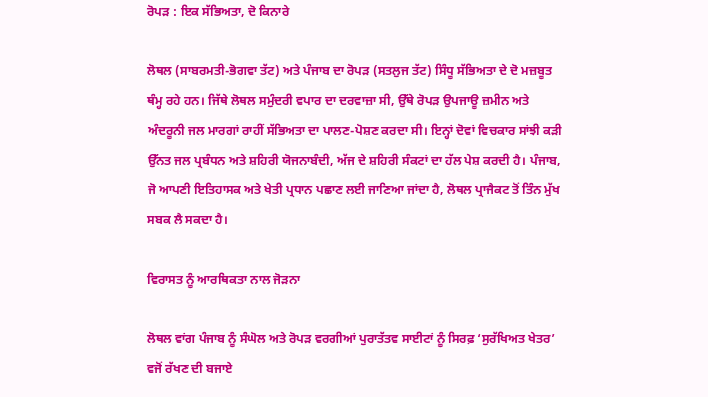ਰੋਪੜ : ਇਕ ਸੱਭਿਅਤਾ, ਦੋ ਕਿਨਾਰੇ

ਲੋਥਲ (ਸਾਬਰਮਤੀ-ਭੋਗਵਾ ਤੱਟ) ਅਤੇ ਪੰਜਾਬ ਦਾ ਰੋਪੜ (ਸਤਲੁਜ ਤੱਟ) ਸਿੰਧੂ ਸੱਭਿਅਤਾ ਦੇ ਦੋ ਮਜ਼ਬੂਤ ਥੰਮ੍ਹ ਰਹੇ ਹਨ। ਜਿੱਥੇ ਲੋਥਲ ਸਮੁੰਦਰੀ ਵਪਾਰ ਦਾ ਦਰਵਾਜ਼ਾ ਸੀ, ਉੱਥੇ ਰੋਪੜ ਉਪਜਾਊ ਜ਼ਮੀਨ ਅਤੇ ਅੰਦਰੂਨੀ ਜਲ ਮਾਰਗਾਂ ਰਾਹੀਂ ਸੱਭਿਅਤਾ ਦਾ ਪਾਲਣ-ਪੋਸ਼ਣ ਕਰਦਾ ਸੀ। ਇਨ੍ਹਾਂ ਦੋਵਾਂ ਵਿਚਕਾਰ ਸਾਂਝੀ ਕੜੀ ਉੱਨਤ ਜਲ ਪ੍ਰਬੰਧਨ ਅਤੇ ਸ਼ਹਿਰੀ ਯੋਜਨਾਬੰਦੀ, ਅੱਜ ਦੇ ਸ਼ਹਿਰੀ ਸੰਕਟਾਂ ਦਾ ਹੱਲ ਪੇਸ਼ ਕਰਦੀ ਹੈ। ਪੰਜਾਬ, ਜੋ ਆਪਣੀ ਇਤਿਹਾਸਕ ਅਤੇ ਖੇਤੀ ਪ੍ਰਧਾਨ ਪਛਾਣ ਲਈ ਜਾਣਿਆ ਜਾਂਦਾ ਹੈ, ਲੋਥਲ ਪ੍ਰਾਜੈਕਟ ਤੋਂ ਤਿੰਨ ਮੁੱਖ ਸਬਕ ਲੈ ਸਕਦਾ ਹੈ।

ਵਿਰਾਸਤ ਨੂੰ ਆਰਥਿਕਤਾ ਨਾਲ ਜੋੜਨਾ

ਲੋਥਲ ਵਾਂਗ ਪੰਜਾਬ ਨੂੰ ਸੰਘੋਲ ਅਤੇ ਰੋਪੜ ਵਰਗੀਆਂ ਪੁਰਾਤੱਤਵ ਸਾਈਟਾਂ ਨੂੰ ਸਿਰਫ਼ ‘ਸੁਰੱਖਿਅਤ ਖੇਤਰ’ ਵਜੋਂ ਰੱਖਣ ਦੀ ਬਜਾਏ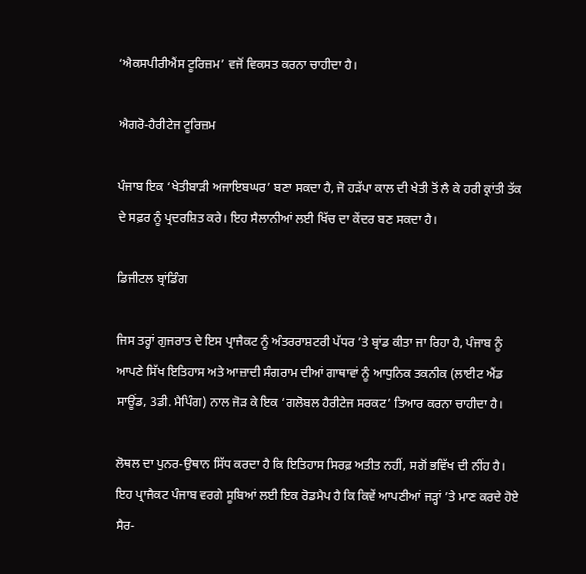‘ਐਕਸਪੀਰੀਐਂਸ ਟੂਰਿਜ਼ਮ’ ਵਜੋਂ ਵਿਕਸਤ ਕਰਨਾ ਚਾਹੀਦਾ ਹੈ।

ਐਗਰੋ-ਹੈਰੀਟੇਜ ਟੂਰਿਜ਼ਮ

ਪੰਜਾਬ ਇਕ ‘ਖੇਤੀਬਾੜੀ ਅਜਾਇਬਘਰ’ ਬਣਾ ਸਕਦਾ ਹੈ, ਜੋ ਹੜੱਪਾ ਕਾਲ ਦੀ ਖੇਤੀ ਤੋਂ ਲੈ ਕੇ ਹਰੀ ਕ੍ਰਾਂਤੀ ਤੱਕ ਦੇ ਸਫ਼ਰ ਨੂੰ ਪ੍ਰਦਰਸ਼ਿਤ ਕਰੇ। ਇਹ ਸੈਲਾਨੀਆਂ ਲਈ ਖਿੱਚ ਦਾ ਕੇਂਦਰ ਬਣ ਸਕਦਾ ਹੈ।

ਡਿਜੀਟਲ ਬ੍ਰਾਂਡਿੰਗ

ਜਿਸ ਤਰ੍ਹਾਂ ਗੁਜਰਾਤ ਦੇ ਇਸ ਪ੍ਰਾਜੈਕਟ ਨੂੰ ਅੰਤਰਰਾਸ਼ਟਰੀ ਪੱਧਰ ’ਤੇ ਬ੍ਰਾਂਡ ਕੀਤਾ ਜਾ ਰਿਹਾ ਹੈ, ਪੰਜਾਬ ਨੂੰ ਆਪਣੇ ਸਿੱਖ ਇਤਿਹਾਸ ਅਤੇ ਆਜ਼ਾਦੀ ਸੰਗਰਾਮ ਦੀਆਂ ਗਾਥਾਵਾਂ ਨੂੰ ਆਧੁਨਿਕ ਤਕਨੀਕ (ਲਾਈਟ ਐਂਡ ਸਾਊਂਡ, 3ਡੀ. ਮੈਪਿੰਗ) ਨਾਲ ਜੋੜ ਕੇ ਇਕ ‘ਗਲੋਬਲ ਹੈਰੀਟੇਜ ਸਰਕਟ’ ਤਿਆਰ ਕਰਨਾ ਚਾਹੀਦਾ ਹੈ।

ਲੋਥਲ ਦਾ ਪੁਨਰ-ਉਥਾਨ ਸਿੱਧ ਕਰਦਾ ਹੈ ਕਿ ਇਤਿਹਾਸ ਸਿਰਫ਼ ਅਤੀਤ ਨਹੀਂ, ਸਗੋਂ ਭਵਿੱਖ ਦੀ ਨੀਂਹ ਹੈ। ਇਹ ਪ੍ਰਾਜੈਕਟ ਪੰਜਾਬ ਵਰਗੇ ਸੂਬਿਆਂ ਲਈ ਇਕ ਰੋਡਮੈਪ ਹੈ ਕਿ ਕਿਵੇਂ ਆਪਣੀਆਂ ਜੜ੍ਹਾਂ ’ਤੇ ਮਾਣ ਕਰਦੇ ਹੋਏ ਸੈਰ-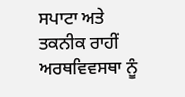ਸਪਾਟਾ ਅਤੇ ਤਕਨੀਕ ਰਾਹੀਂ ਅਰਥਵਿਵਸਥਾ ਨੂੰ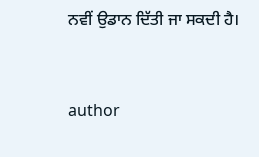ਨਵੀਂ ਉਡਾਨ ਦਿੱਤੀ ਜਾ ਸਕਦੀ ਹੈ।


author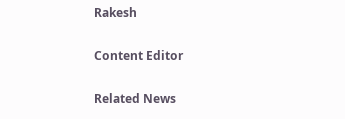Rakesh

Content Editor

Related News